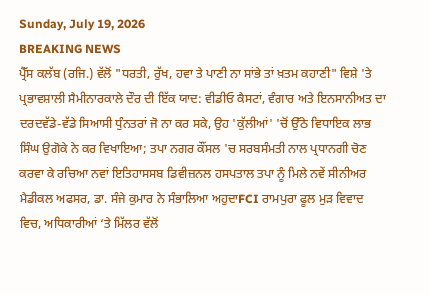Sunday, July 19, 2026
BREAKING NEWS
ਪ੍ਰੈੱਸ ਕਲੱਬ (ਰਜਿ.) ਵੱਲੋਂ "ਧਰਤੀ, ਰੁੱਖ, ਹਵਾ ਤੇ ਪਾਣੀ ਨਾ ਸਾਂਭੇ ਤਾਂ ਖ਼ਤਮ ਕਹਾਣੀ" ਵਿਸ਼ੇ 'ਤੇ ਪ੍ਰਭਾਵਸ਼ਾਲੀ ਸੈਮੀਨਾਰਕਾਲੇ ਦੌਰ ਦੀ ਇੱਕ ਯਾਦ: ਵੀਡੀਓ ਕੈਸਟਾਂ, ਵੰਗਾਰ ਅਤੇ ਇਨਸਾਨੀਅਤ ਦਾ ਦਰਦਵੱਡੇ-ਵੱਡੇ ਸਿਆਸੀ ਧੁੰਨਤਰਾਂ ਜੋ ਨਾ ਕਰ ਸਕੇ, ਉਹ 'ਕੁੱਲੀਆਂ' 'ਚੋਂ ਉੱਠੇ ਵਿਧਾਇਕ ਲਾਭ ਸਿੰਘ ਉਗੋਕੇ ਨੇ ਕਰ ਵਿਖਾਇਆ; ਤਪਾ ਨਗਰ ਕੌਂਸਲ 'ਚ ਸਰਬਸੰਮਤੀ ਨਾਲ ਪ੍ਰਧਾਨਗੀ ਚੋਣ ਕਰਵਾ ਕੇ ਰਚਿਆ ਨਵਾਂ ਇਤਿਹਾਸਸਬ ਡਿਵੀਜ਼ਨਲ ਹਸਪਤਾਲ ਤਪਾ ਨੂੰ ਮਿਲੇ ਨਵੇਂ ਸੀਨੀਅਰ ਮੈਡੀਕਲ ਅਫਸਰ, ਡਾ. ਸੰਜੇ ਕੁਮਾਰ ਨੇ ਸੰਭਾਲਿਆ ਅਹੁਦਾFCI ਰਾਮਪੁਰਾ ਫੂਲ ਮੁੜ ਵਿਵਾਦ ਵਿਚ, ਅਧਿਕਾਰੀਆਂ ‘ਤੇ ਮਿੱਲਰ ਵੱਲੋਂ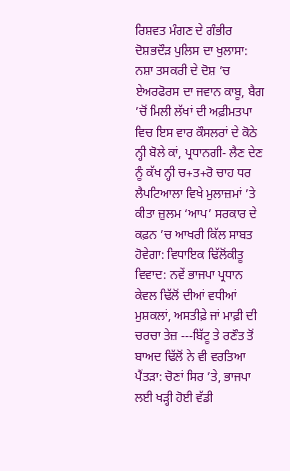ਰਿਸ਼ਵਤ ਮੰਗਣ ਦੇ ਗੰਭੀਰ ਦੋਸ਼ਭਦੌੜ ਪੁਲਿਸ ਦਾ ਖੁਲਾਸਾ: ਨਸ਼ਾ ਤਸਕਰੀ ਦੇ ਦੋਸ਼ ’ਚ ਏਅਰਫੋਰਸ ਦਾ ਜਵਾਨ ਕਾਬੂ, ਬੈਗ ’ਚੋਂ ਮਿਲੀ ਲੱਖਾਂ ਦੀ ਅਫ਼ੀਮਤਪਾ ਵਿਚ ਇਸ ਵਾਰ ਕੌਸਲਰਾਂ ਦੇ ਕੋਠੇ ਨ੍ਹੀ ਬੋਲੇ ਕਾਂ, ਪ੍ਰਧਾਨਗੀ- ਲੈਣ ਦੇਣ ਨੂੰ ਕੱਖ ਨ੍ਹੀ ਚ+ਤ+ਰੋ ਚਾਹ ਧਰ ਲੈਪਟਿਆਲਾ ਵਿਖੇ ਮੁਲਾਜ਼ਮਾਂ ’ਤੇ ਕੀਤਾ ਜ਼ੁਲਮ ‘ਆਪ’ ਸਰਕਾਰ ਦੇ ਕਫ਼ਨ ’ਚ ਆਖਰੀ ਕਿੱਲ ਸਾਬਤ ਹੋਵੇਗਾ: ਵਿਧਾਇਕ ਢਿੱਲੋਂਕੀਤੂ ਵਿਵਾਦ: ਨਵੇਂ ਭਾਜਪਾ ਪ੍ਰਧਾਨ ਕੇਵਲ ਢਿੱਲੋਂ ਦੀਆਂ ਵਧੀਆਂ ਮੁਸ਼ਕਲਾਂ, ਅਸਤੀਫ਼ੇ ਜਾਂ ਮਾਫ਼ੀ ਦੀ ਚਰਚਾ ਤੇਜ਼ ---ਬਿੱਟੂ ਤੇ ਰਣੌਤ ਤੋਂ ਬਾਅਦ ਢਿੱਲੋਂ ਨੇ ਵੀ ਵਰਤਿਆ ਪੈਂਤੜਾ: ਚੋਣਾਂ ਸਿਰ ’ਤੇ, ਭਾਜਪਾ ਲਈ ਖੜ੍ਹੀ ਹੋਈ ਵੱਡੀ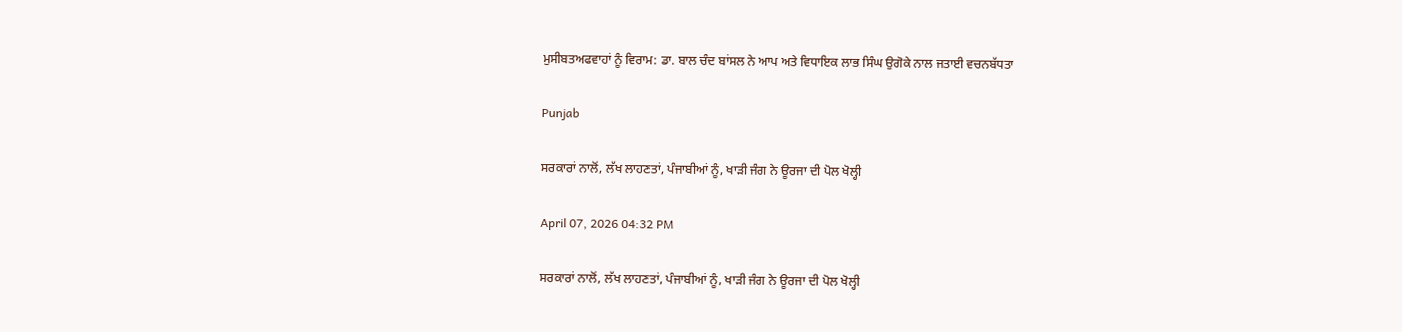ਮੁਸੀਬਤਅਫਵਾਹਾਂ ਨੂੰ ਵਿਰਾਮ: ਡਾ. ਬਾਲ ਚੰਦ ਬਾਂਸਲ ਨੇ ਆਪ ਅਤੇ ਵਿਧਾਇਕ ਲਾਭ ਸਿੰਘ ਉਗੋਕੇ ਨਾਲ ਜਤਾਈ ਵਚਨਬੱਧਤਾ

Punjab

ਸਰਕਾਰਾਂ ਨਾਲੋਂ, ਲੱਖ ਲਾਹਣਤਾਂ, ਪੰਜਾਬੀਆਂ ਨੂੰ, ਖਾੜੀ ਜੰਗ ਨੇ ਊਰਜਾ ਦੀ ਪੋਲ ਖੋਲ੍ਹੀ

April 07, 2026 04:32 PM

ਸਰਕਾਰਾਂ ਨਾਲੋਂ, ਲੱਖ ਲਾਹਣਤਾਂ, ਪੰਜਾਬੀਆਂ ਨੂੰ, ਖਾੜੀ ਜੰਗ ਨੇ ਊਰਜਾ ਦੀ ਪੋਲ ਖੋਲ੍ਹੀ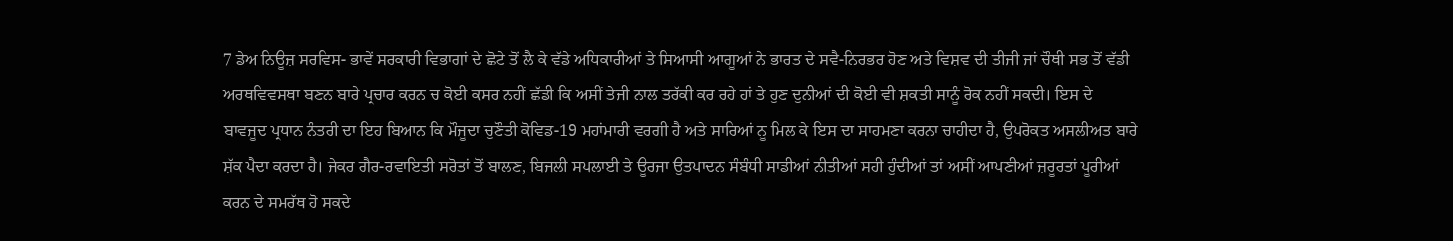7 ਡੇਅ ਨਿਊਜ਼ ਸਰਵਿਸ- ਭਾਵੇਂ ਸਰਕਾਰੀ ਵਿਭਾਗਾਂ ਦੇ ਛੋਟੇ ਤੋਂ ਲੈ ਕੇ ਵੱਡੇ ਅਧਿਕਾਰੀਆਂ ਤੇ ਸਿਆਸੀ ਆਗੂਆਂ ਨੇ ਭਾਰਤ ਦੇ ਸਵੈ-ਨਿਰਭਰ ਹੋਣ ਅਤੇ ਵਿਸ਼ਵ ਦੀ ਤੀਜੀ ਜਾਂ ਚੌਥੀ ਸਭ ਤੋਂ ਵੱਡੀ ਅਰਥਵਿਵਸਥਾ ਬਣਨ ਬਾਰੇ ਪ੍ਰਚਾਰ ਕਰਨ ਚ ਕੋਈ ਕਸਰ ਨਹੀਂ ਛੱਡੀ ਕਿ ਅਸੀਂ ਤੇਜੀ ਨਾਲ ਤਰੱਕੀ ਕਰ ਰਹੇ ਹਾਂ ਤੇ ਹੁਣ ਦੁਨੀਆਂ ਦੀ ਕੋਈ ਵੀ ਸ਼ਕਤੀ ਸਾਨੂੰ ਰੋਕ ਨਹੀਂ ਸਕਦੀ। ਇਸ ਦੇ ਬਾਵਜੂਦ ਪ੍ਰਧਾਨ ਨੰਤਰੀ ਦਾ ਇਹ ਬਿਆਨ ਕਿ ਮੌਜੂਦਾ ਚੁਣੌਤੀ ਕੋਵਿਡ-19 ਮਹਾਂਮਾਰੀ ਵਰਗੀ ਹੈ ਅਤੇ ਸਾਰਿਆਂ ਨੂ ਮਿਲ ਕੇ ਇਸ ਦਾ ਸਾਹਮਣਾ ਕਰਨਾ ਚਾਹੀਦਾ ਹੈ, ਉਪਰੋਕਤ ਅਸਲੀਅਤ ਬਾਰੇ ਸ਼ੱਕ ਪੈਦਾ ਕਰਦਾ ਹੈ। ਜੇਕਰ ਗੈਰ-ਰਵਾਇਤੀ ਸਰੋਤਾਂ ਤੋਂ ਬਾਲਣ, ਬਿਜਲੀ ਸਪਲਾਈ ਤੇ ਊਰਜਾ ਉਤਪਾਦਨ ਸੰਬੰਧੀ ਸਾਡੀਆਂ ਨੀਤੀਆਂ ਸਹੀ ਹੁੰਦੀਆਂ ਤਾਂ ਅਸੀਂ ਆਪਣੀਆਂ ਜ਼ਰੂਰਤਾਂ ਪੂਰੀਆਂ ਕਰਨ ਦੇ ਸਮਰੱਥ ਹੋ ਸਕਦੇ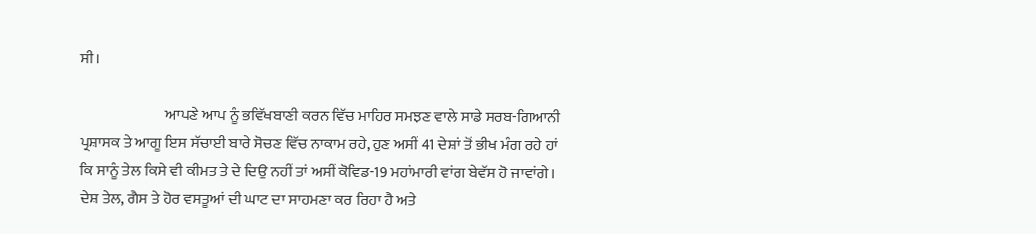ਸੀ।

                            ਆਪਣੇ ਆਪ ਨੂੰ ਭਵਿੱਖਬਾਣੀ ਕਰਨ ਵਿੱਚ ਮਾਹਿਰ ਸਮਝਣ ਵਾਲੇ ਸਾਡੇ ਸਰਬ-ਗਿਆਨੀ ਪ੍ਰਸ਼ਾਸਕ ਤੇ ਆਗੂ ਇਸ ਸੱਚਾਈ ਬਾਰੇ ਸੋਚਣ ਵਿੱਚ ਨਾਕਾਮ ਰਹੇ, ਹੁਣ ਅਸੀਂ 41 ਦੇਸ਼ਾਂ ਤੋਂ ਭੀਖ ਮੰਗ ਰਹੇ ਹਾਂ ਕਿ ਸਾਨੂੰ ਤੇਲ ਕਿਸੇ ਵੀ ਕੀਮਤ ਤੇ ਦੇ ਦਿਉ ਨਹੀਂ ਤਾਂ ਅਸੀਂ ਕੋਵਿਡ-19 ਮਹਾਂਮਾਰੀ ਵਾਂਗ ਬੇਵੱਸ ਹੋ ਜਾਵਾਂਗੇ। ਦੇਸ਼ ਤੇਲ, ਗੈਸ ਤੇ ਹੋਰ ਵਸਤੂਆਂ ਦੀ ਘਾਟ ਦਾ ਸਾਹਮਣਾ ਕਰ ਰਿਹਾ ਹੈ ਅਤੇ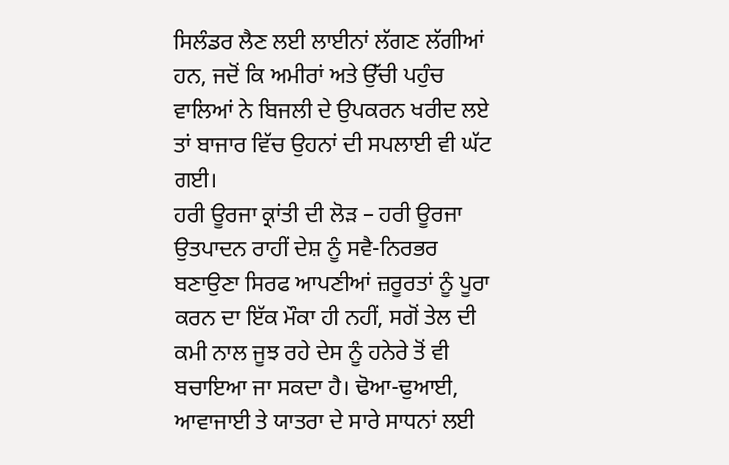ਸਿਲੰਡਰ ਲੈਣ ਲਈ ਲਾਈਨਾਂ ਲੱਗਣ ਲੱਗੀਆਂ ਹਨ, ਜਦੋਂ ਕਿ ਅਮੀਰਾਂ ਅਤੇ ਉੱਚੀ ਪਹੁੰਚ ਵਾਲਿਆਂ ਨੇ ਬਿਜਲੀ ਦੇ ਉਪਕਰਨ ਖਰੀਦ ਲਏ ਤਾਂ ਬਾਜਾਰ ਵਿੱਚ ਉਹਨਾਂ ਦੀ ਸਪਲਾਈ ਵੀ ਘੱਟ ਗਈ।
ਹਰੀ ਊਰਜਾ ਕ੍ਰਾਂਤੀ ਦੀ ਲੋੜ – ਹਰੀ ਊਰਜਾ ਉਤਪਾਦਨ ਰਾਹੀਂ ਦੇਸ਼ ਨੂੰ ਸਵੈ-ਨਿਰਭਰ ਬਣਾਉਣਾ ਸਿਰਫ ਆਪਣੀਆਂ ਜ਼ਰੂਰਤਾਂ ਨੂੰ ਪੂਰਾ ਕਰਨ ਦਾ ਇੱਕ ਮੌਕਾ ਹੀ ਨਹੀਂ, ਸਗੋਂ ਤੇਲ ਦੀ ਕਮੀ ਨਾਲ ਜੂਝ ਰਹੇ ਦੇਸ ਨੂੰ ਹਨੇਰੇ ਤੋਂ ਵੀ ਬਚਾਇਆ ਜਾ ਸਕਦਾ ਹੈ। ਢੋਆ-ਢੁਆਈ, ਆਵਾਜਾਈ ਤੇ ਯਾਤਰਾ ਦੇ ਸਾਰੇ ਸਾਧਨਾਂ ਲਈ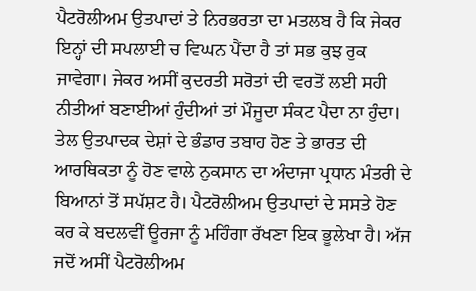ਪੈਟਰੋਲੀਅਮ ਉਤਪਾਦਾਂ ਤੇ ਨਿਰਭਰਤਾ ਦਾ ਮਤਲਬ ਹੈ ਕਿ ਜੇਕਰ ਇਨ੍ਹਾਂ ਦੀ ਸਪਲਾਈ ਚ ਵਿਘਨ ਪੈਂਦਾ ਹੈ ਤਾਂ ਸਭ ਕੁਝ ਰੁਕ ਜਾਵੇਗਾ। ਜੇਕਰ ਅਸੀਂ ਕੁਦਰਤੀ ਸਰੋਤਾਂ ਦੀ ਵਰਤੋਂ ਲਈ ਸਹੀ ਨੀਤੀਆਂ ਬਣਾਈਆਂ ਹੁੰਦੀਆਂ ਤਾਂ ਮੌਜੂਦਾ ਸੰਕਟ ਪੈਦਾ ਨਾ ਹੁੰਦਾ। ਤੇਲ ਉਤਪਾਦਕ ਦੇਸ਼ਾਂ ਦੇ ਭੰਡਾਰ ਤਬਾਹ ਹੋਣ ਤੇ ਭਾਰਤ ਦੀ ਆਰਥਿਕਤਾ ਨੂੰ ਹੋਣ ਵਾਲੇ ਨੁਕਸਾਨ ਦਾ ਅੰਦਾਜਾ ਪ੍ਰਧਾਨ ਮੰਤਰੀ ਦੇ ਬਿਆਨਾਂ ਤੋਂ ਸਪੱਸ਼ਟ ਹੈ। ਪੈਟਰੋਲੀਅਮ ਉਤਪਾਦਾਂ ਦੇ ਸਸਤੇ ਹੋਣ ਕਰ ਕੇ ਬਦਲਵੀਂ ਊਰਜਾ ਨੂੰ ਮਹਿੰਗਾ ਰੱਖਣਾ ਇਕ ਭੂਲੇਖਾ ਹੈ। ਅੱਜ ਜਦੋਂ ਅਸੀਂ ਪੈਟਰੋਲੀਅਮ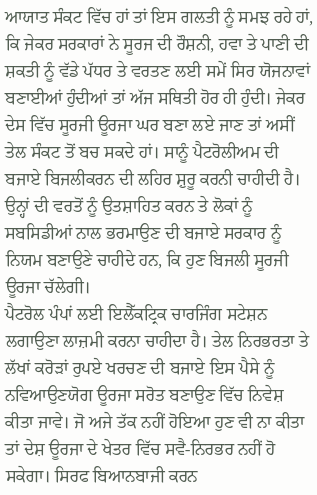ਆਯਾਤ ਸੰਕਟ ਵਿੱਚ ਹਾਂ ਤਾਂ ਇਸ ਗਲਤੀ ਨੂੰ ਸਮਝ ਰਹੇ ਹਾਂ, ਕਿ ਜੇਕਰ ਸਰਕਾਰਾਂ ਨੇ ਸੂਰਜ ਦੀ ਰੌਸ਼ਨੀ, ਹਵਾ ਤੇ ਪਾਣੀ ਦੀ ਸ਼ਕਤੀ ਨੂੰ ਵੱਡੇ ਪੱਧਰ ਤੇ ਵਰਤਣ ਲਈ ਸਮੇਂ ਸਿਰ ਯੋਜਨਾਵਾਂ ਬਣਾਈਆਂ ਹੁੰਦੀਆਂ ਤਾਂ ਅੱਜ ਸਥਿਤੀ ਹੋਰ ਹੀ ਹੁੰਦੀ। ਜੇਕਰ ਦੇਸ ਵਿੱਚ ਸੂਰਜੀ ਊਰਜਾ ਘਰ ਬਣਾ ਲਏ ਜਾਣ ਤਾਂ ਅਸੀਂ ਤੇਲ ਸੰਕਟ ਤੋਂ ਬਚ ਸਕਦੇ ਹਾਂ। ਸਾਨੂੰ ਪੈਟਰੋਲੀਅਮ ਦੀ ਬਜਾਏ ਬਿਜਲੀਕਰਨ ਦੀ ਲਹਿਰ ਸ਼ੁਰੂ ਕਰਨੀ ਚਾਹੀਦੀ ਹੈ। ਉਨ੍ਹਾਂ ਦੀ ਵਰਤੋਂ ਨੂੰ ਉਤਸ਼ਾਹਿਤ ਕਰਨ ਤੇ ਲੋਕਾਂ ਨੂੰ ਸਬਸਿਡੀਆਂ ਨਾਲ ਭਰਮਾਉਣ ਦੀ ਬਜਾਏ ਸਰਕਾਰ ਨੂੰ ਨਿਯਮ ਬਣਾਉਣੇ ਚਾਹੀਦੇ ਹਨ, ਕਿ ਹੁਣ ਬਿਜਲੀ ਸੂਰਜੀ ਊਰਜਾ ਚੱਲੇਗੀ।
ਪੈਟਰੋਲ ਪੰਪਾਂ ਲਈ ਇਲੈੱਕਟ੍ਰਿਕ ਚਾਰਜਿੰਗ ਸਟੇਸ਼ਨ ਲਗਾਉਣਾ ਲਾਜ਼ਮੀ ਕਰਨਾ ਚਾਹੀਦਾ ਹੈ। ਤੇਲ ਨਿਰਭਰਤਾ ਤੇ ਲੱਖਾਂ ਕਰੋੜਾਂ ਰੁਪਏ ਖਰਚਣ ਦੀ ਬਜਾਏ ਇਸ ਪੈਸੇ ਨੂੰ ਨਵਿਆਉਣਯੋਗ ਊਰਜਾ ਸਰੋਤ ਬਣਾਉਣ ਵਿੱਚ ਨਿਵੇਸ਼ ਕੀਤਾ ਜਾਵੇ। ਜੋ ਅਜੇ ਤੱਕ ਨਹੀਂ ਹੋਇਆ ਹੁਣ ਵੀ ਨਾ ਕੀਤਾ ਤਾਂ ਦੇਸ਼ ਊਰਜਾ ਦੇ ਖੇਤਰ ਵਿੱਚ ਸਵੈ-ਨਿਰਭਰ ਨਹੀਂ ਹੋ ਸਕੇਗਾ। ਸਿਰਫ ਬਿਆਨਬਾਜੀ ਕਰਨ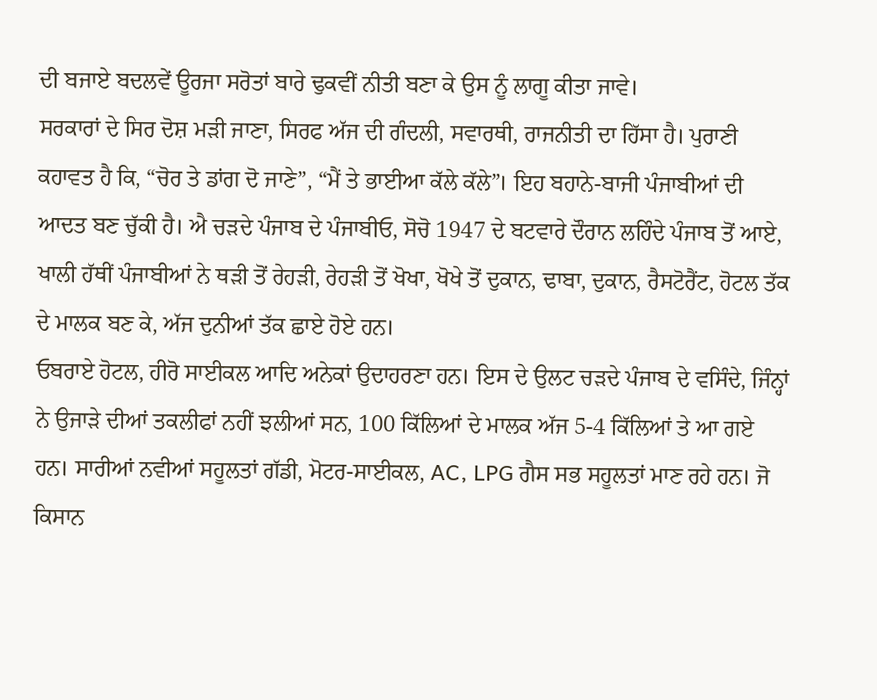ਦੀ ਬਜਾਏ ਬਦਲਵੇਂ ਊਰਜਾ ਸਰੋਤਾਂ ਬਾਰੇ ਢੁਕਵੀਂ ਨੀਤੀ ਬਣਾ ਕੇ ਉਸ ਨੂੰ ਲਾਗੂ ਕੀਤਾ ਜਾਵੇ।
ਸਰਕਾਰਾਂ ਦੇ ਸਿਰ ਦੋਸ਼ ਮੜੀ ਜਾਣਾ, ਸਿਰਫ ਅੱਜ ਦੀ ਗੰਦਲੀ, ਸਵਾਰਥੀ, ਰਾਜਨੀਤੀ ਦਾ ਹਿੱਸਾ ਹੈ। ਪੁਰਾਣੀ ਕਹਾਵਤ ਹੈ ਕਿ, “ਚੋਰ ਤੇ ਡਾਂਗ ਦੋ ਜਾਣੇ”, “ਮੈਂ ਤੇ ਭਾਈਆ ਕੱਲੇ ਕੱਲੇ”। ਇਹ ਬਹਾਨੇ-ਬਾਜੀ ਪੰਜਾਬੀਆਂ ਦੀ ਆਦਤ ਬਣ ਚੁੱਕੀ ਹੈ। ਐ ਚੜਦੇ ਪੰਜਾਬ ਦੇ ਪੰਜਾਬੀਓ, ਸੋਚੋ 1947 ਦੇ ਬਟਵਾਰੇ ਦੌਰਾਨ ਲਹਿੰਦੇ ਪੰਜਾਬ ਤੋਂ ਆਏ, ਖਾਲੀ ਹੱਥੀਂ ਪੰਜਾਬੀਆਂ ਨੇ ਥੜੀ ਤੋਂ ਰੇਹੜੀ, ਰੇਹੜੀ ਤੋਂ ਖੋਖਾ, ਖੋਖੇ ਤੋਂ ਦੁਕਾਨ, ਢਾਬਾ, ਦੁਕਾਨ, ਰੈਸਟੋਰੈਂਟ, ਹੋਟਲ ਤੱਕ ਦੇ ਮਾਲਕ ਬਣ ਕੇ, ਅੱਜ ਦੁਨੀਆਂ ਤੱਕ ਛਾਏ ਹੋਏ ਹਨ।
ਓਬਰਾਏ ਹੋਟਲ, ਹੀਰੋ ਸਾਈਕਲ ਆਦਿ ਅਨੇਕਾਂ ਉਦਾਹਰਣਾ ਹਨ। ਇਸ ਦੇ ਉਲਟ ਚੜਦੇ ਪੰਜਾਬ ਦੇ ਵਸਿੰਦੇ, ਜਿੰਨ੍ਹਾਂ ਨੇ ਉਜਾੜੇ ਦੀਆਂ ਤਕਲੀਫਾਂ ਨਹੀਂ ਝਲੀਆਂ ਸਨ, 100 ਕਿੱਲਿਆਂ ਦੇ ਮਾਲਕ ਅੱਜ 5-4 ਕਿੱਲਿਆਂ ਤੇ ਆ ਗਏ ਹਨ। ਸਾਰੀਆਂ ਨਵੀਆਂ ਸਹੂਲਤਾਂ ਗੱਡੀ, ਮੋਟਰ-ਸਾਈਕਲ, AC, LPG ਗੈਸ ਸਭ ਸਹੂਲਤਾਂ ਮਾਣ ਰਹੇ ਹਨ। ਜੋ ਕਿਸਾਨ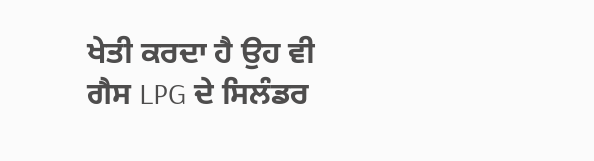ਖੇਤੀ ਕਰਦਾ ਹੈ ਉਹ ਵੀ ਗੈਸ LPG ਦੇ ਸਿਲੰਡਰ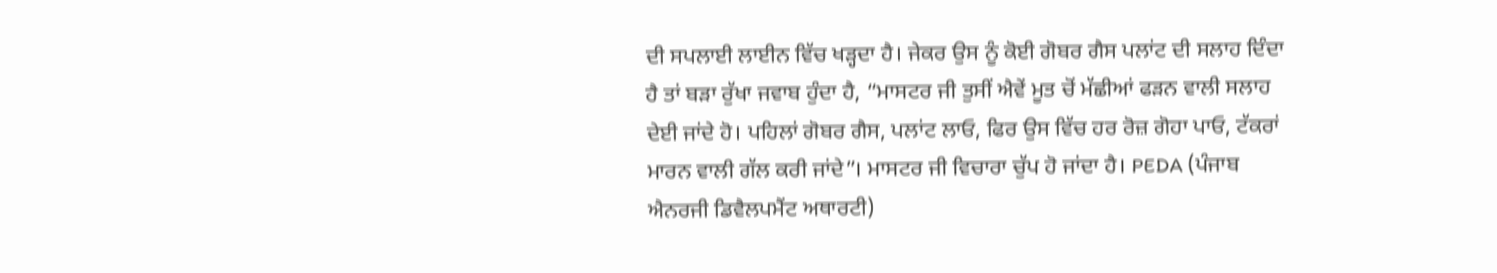ਦੀ ਸਪਲਾਈ ਲਾਈਨ ਵਿੱਚ ਖੜ੍ਹਦਾ ਹੈ। ਜੇਕਰ ਉਸ ਨੂੰ ਕੋਈ ਗੋਬਰ ਗੈਸ ਪਲਾਂਟ ਦੀ ਸਲਾਹ ਦਿੰਦਾ ਹੈ ਤਾਂ ਬੜਾ ਰੁੱਖਾ ਜਵਾਬ ਹੁੰਦਾ ਹੈ, “ਮਾਸਟਰ ਜੀ ਤੁਸੀਂ ਐਵੇਂ ਮੂਤ ਚੋਂ ਮੱਛੀਆਂ ਫੜਨ ਵਾਲੀ ਸਲਾਹ ਦੇਈ ਜਾਂਦੇ ਹੋ। ਪਹਿਲਾਂ ਗੋਬਰ ਗੈਸ, ਪਲਾਂਟ ਲਾਓ, ਫਿਰ ਉਸ ਵਿੱਚ ਹਰ ਰੋਜ਼ ਗੋਹਾ ਪਾਓ, ਟੱਕਰਾਂ ਮਾਰਨ ਵਾਲੀ ਗੱਲ ਕਰੀ ਜਾਂਦੇ”। ਮਾਸਟਰ ਜੀ ਵਿਚਾਰਾ ਚੁੱਪ ਹੋ ਜਾਂਦਾ ਹੈ। PEDA (ਪੰਜਾਬ ਐਨਰਜੀ ਡਿਵੈਲਪਮੈਂਟ ਅਥਾਰਟੀ)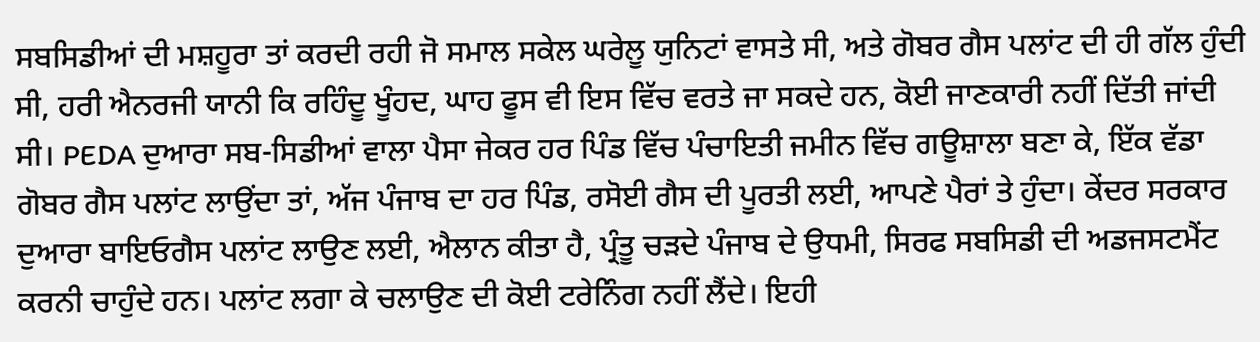ਸਬਸਿਡੀਆਂ ਦੀ ਮਸ਼ਹੂਰਾ ਤਾਂ ਕਰਦੀ ਰਹੀ ਜੋ ਸਮਾਲ ਸਕੇਲ ਘਰੇਲੂ ਯੁਨਿਟਾਂ ਵਾਸਤੇ ਸੀ, ਅਤੇ ਗੋਬਰ ਗੈਸ ਪਲਾਂਟ ਦੀ ਹੀ ਗੱਲ ਹੁੰਦੀ ਸੀ, ਹਰੀ ਐਨਰਜੀ ਯਾਨੀ ਕਿ ਰਹਿੰਦੂ ਖੂੰਹਦ, ਘਾਹ ਫੂਸ ਵੀ ਇਸ ਵਿੱਚ ਵਰਤੇ ਜਾ ਸਕਦੇ ਹਨ, ਕੋਈ ਜਾਣਕਾਰੀ ਨਹੀਂ ਦਿੱਤੀ ਜਾਂਦੀ ਸੀ। PEDA ਦੁਆਰਾ ਸਬ-ਸਿਡੀਆਂ ਵਾਲਾ ਪੈਸਾ ਜੇਕਰ ਹਰ ਪਿੰਡ ਵਿੱਚ ਪੰਚਾਇਤੀ ਜਮੀਨ ਵਿੱਚ ਗਊਸ਼ਾਲਾ ਬਣਾ ਕੇ, ਇੱਕ ਵੱਡਾ ਗੋਬਰ ਗੈਸ ਪਲਾਂਟ ਲਾਉਂਦਾ ਤਾਂ, ਅੱਜ ਪੰਜਾਬ ਦਾ ਹਰ ਪਿੰਡ, ਰਸੋਈ ਗੈਸ ਦੀ ਪੂਰਤੀ ਲਈ, ਆਪਣੇ ਪੈਰਾਂ ਤੇ ਹੁੰਦਾ। ਕੇਂਦਰ ਸਰਕਾਰ ਦੁਆਰਾ ਬਾਇਓਗੈਸ ਪਲਾਂਟ ਲਾਉਣ ਲਈ, ਐਲਾਨ ਕੀਤਾ ਹੈ, ਪ੍ਰੰਤੂ ਚੜਦੇ ਪੰਜਾਬ ਦੇ ਉਧਮੀ, ਸਿਰਫ ਸਬਸਿਡੀ ਦੀ ਅਡਜਸਟਮੈਂਟ ਕਰਨੀ ਚਾਹੁੰਦੇ ਹਨ। ਪਲਾਂਟ ਲਗਾ ਕੇ ਚਲਾਉਣ ਦੀ ਕੋਈ ਟਰੇਨਿੰਗ ਨਹੀਂ ਲੈਂਦੇ। ਇਹੀ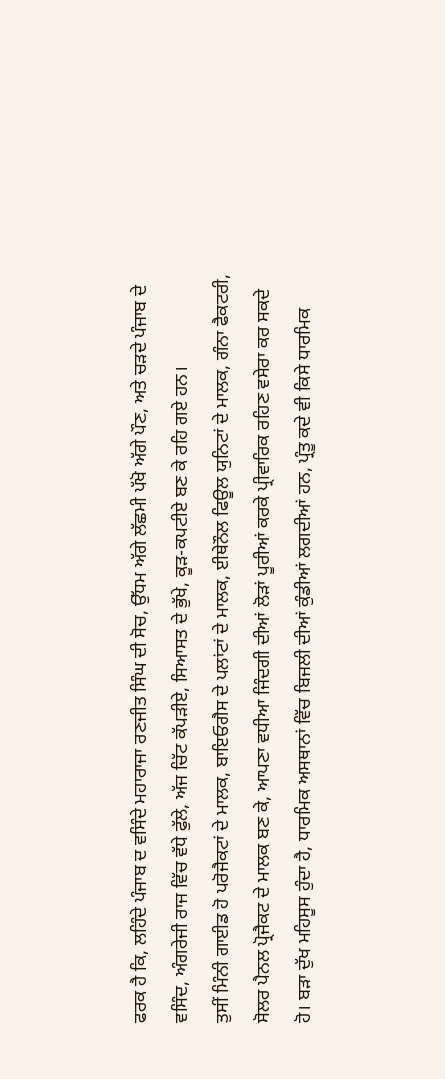ਫਰਕ ਹੈ ਕਿ, ਲਹਿੰਦੇ ਪੰਜਾਬ ਦ ਵਸਿੰਦੇ ਮਹਾਰਾਜਾ ਰਣਜੀਤ ਸਿੰਘ ਦੀ ਸੋਚ, ਉੱਧਮ ਅੱਗੇ ਲੱਛਮੀ ਪੱਖੋ ਅੱਗੇ ਪੌਣ, ਅਤੇ ਚੜਦੇ ਪੰਜਾਬ ਦੇ ਵਸਿੰਦ, ਅੰਗਰੇਜੀ ਰਾਜ ਵਿੱਚ ਵੱਧੇ ਫੁੱਲੇ, ਅੱਜ ਚਿੱਟ ਕੱਪੜੀਏ, ਸਿਆਸਤ ਦੇ ਭੁੱਖੇ, ਕੂੜ-ਕਪਟੀਏ ਬਣ ਕੇ ਰਹਿ ਗਏ ਹਨ।
ਤੁਸੀਂ ਮਿੰਨੀ ਗਾਈਡ ਹੋ ਪਰੋਜੈਕਟਾਂ ਦੇ ਮਾਲਕ, ਬਾਇਓਗੈਸ ਦੇ ਪਲਾਂਟਾਂ ਦੇ ਮਾਲਕ, ਈਥੇਨੌਲ ਫਿਊਲ ਯੁਨਿਟਾਂ ਦੇ ਮਾਲਕ, ਗੰਨਾ ਫੈਕਟਰੀ, ਸੋਲਰ ਪੈਨਲ ਪ੍ਰੋਜੈਕਟ ਦੇ ਮਾਲਕ ਬਣ ਕੇ, ਆਪਣਾ ਵਧੀਆ ਜਿੰਦਗੀ ਦੀਆਂ ਲੋੜਾਂ ਪੂਰੀਆਂ ਕਰਕੇ ਪ੍ਰੀਵਾਰਿਕ ਰਹਿਣ ਵਸੇਰਾ ਕਰ ਸਕਦੇ ਹੋ। ਬੜਾ ਦੁੱਖ ਮਹਿਸੂਸ ਹੁੰਦਾ ਹੈ, ਧਾਰਮਿਕ ਅਸਥਾਨਾਂ ਵਿੱਚ ਬਿਜਲੀ ਦੀਆਂ ਕੁੰਡੀਆਂ ਲਗਦੀਆਂ ਹਨ, ਪ੍ਰੰਤੂ ਕਦੇ ਵੀ ਕਿਸੇ ਧਾਰਮਿਕ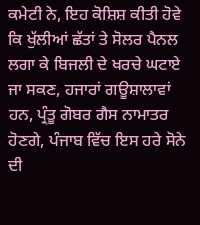ਕਮੇਟੀ ਨੇ, ਇਹ ਕੋਸ਼ਿਸ਼ ਕੀਤੀ ਹੋਵੇ ਕਿ ਖੁੱਲੀਆਂ ਛੱਤਾਂ ਤੇ ਸੋਲਰ ਪੈਨਲ ਲਗਾ ਕੇ ਬਿਜਲੀ ਦੇ ਖਰਚੇ ਘਟਾਏ ਜਾ ਸਕਣ, ਹਜਾਰਾਂ ਗਊਸ਼ਾਲਾਵਾਂ ਹਨ, ਪ੍ਰੰਤੂ ਗੋਬਰ ਗੈਸ ਨਾਮਾਤਰ ਹੋਣਗੇ, ਪੰਜਾਬ ਵਿੱਚ ਇਸ ਹਰੇ ਸੋਨੇ ਦੀ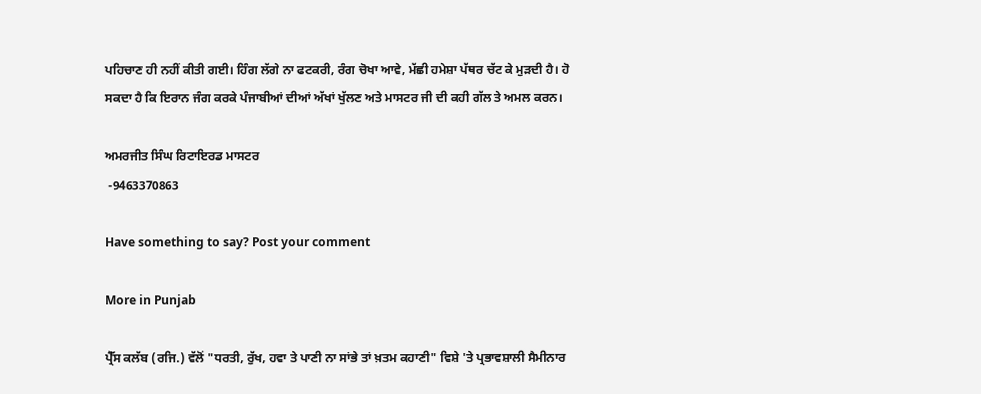ਪਹਿਚਾਣ ਹੀ ਨਹੀਂ ਕੀਤੀ ਗਈ। ਹਿੰਗ ਲੱਗੇ ਨਾ ਫਟਕਰੀ, ਰੰਗ ਚੋਖਾ ਆਵੇ, ਮੱਛੀ ਹਮੇਸ਼ਾ ਪੱਥਰ ਚੱਟ ਕੇ ਮੁੜਦੀ ਹੈ। ਹੋ ਸਕਦਾ ਹੈ ਕਿ ਇਰਾਨ ਜੰਗ ਕਰਕੇ ਪੰਜਾਬੀਆਂ ਦੀਆਂ ਅੱਖਾਂ ਖੁੱਲਣ ਅਤੇ ਮਾਸਟਰ ਜੀ ਦੀ ਕਹੀ ਗੱਲ ਤੇ ਅਮਲ ਕਰਨ।

ਅਮਰਜੀਤ ਸਿੰਘ ਰਿਟਾਇਰਡ ਮਾਸਟਰ
 -9463370863

Have something to say? Post your comment

More in Punjab

ਪ੍ਰੈੱਸ ਕਲੱਬ (ਰਜਿ.) ਵੱਲੋਂ "ਧਰਤੀ, ਰੁੱਖ, ਹਵਾ ਤੇ ਪਾਣੀ ਨਾ ਸਾਂਭੇ ਤਾਂ ਖ਼ਤਮ ਕਹਾਣੀ" ਵਿਸ਼ੇ 'ਤੇ ਪ੍ਰਭਾਵਸ਼ਾਲੀ ਸੈਮੀਨਾਰ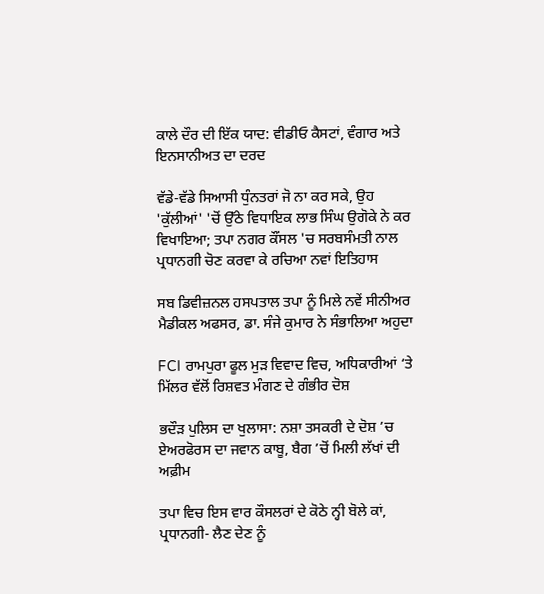ਕਾਲੇ ਦੌਰ ਦੀ ਇੱਕ ਯਾਦ: ਵੀਡੀਓ ਕੈਸਟਾਂ, ਵੰਗਾਰ ਅਤੇ ਇਨਸਾਨੀਅਤ ਦਾ ਦਰਦ

ਵੱਡੇ-ਵੱਡੇ ਸਿਆਸੀ ਧੁੰਨਤਰਾਂ ਜੋ ਨਾ ਕਰ ਸਕੇ, ਉਹ 'ਕੁੱਲੀਆਂ' 'ਚੋਂ ਉੱਠੇ ਵਿਧਾਇਕ ਲਾਭ ਸਿੰਘ ਉਗੋਕੇ ਨੇ ਕਰ ਵਿਖਾਇਆ; ਤਪਾ ਨਗਰ ਕੌਂਸਲ 'ਚ ਸਰਬਸੰਮਤੀ ਨਾਲ ਪ੍ਰਧਾਨਗੀ ਚੋਣ ਕਰਵਾ ਕੇ ਰਚਿਆ ਨਵਾਂ ਇਤਿਹਾਸ

ਸਬ ਡਿਵੀਜ਼ਨਲ ਹਸਪਤਾਲ ਤਪਾ ਨੂੰ ਮਿਲੇ ਨਵੇਂ ਸੀਨੀਅਰ ਮੈਡੀਕਲ ਅਫਸਰ, ਡਾ. ਸੰਜੇ ਕੁਮਾਰ ਨੇ ਸੰਭਾਲਿਆ ਅਹੁਦਾ

FCI ਰਾਮਪੁਰਾ ਫੂਲ ਮੁੜ ਵਿਵਾਦ ਵਿਚ, ਅਧਿਕਾਰੀਆਂ ‘ਤੇ ਮਿੱਲਰ ਵੱਲੋਂ ਰਿਸ਼ਵਤ ਮੰਗਣ ਦੇ ਗੰਭੀਰ ਦੋਸ਼

ਭਦੌੜ ਪੁਲਿਸ ਦਾ ਖੁਲਾਸਾ: ਨਸ਼ਾ ਤਸਕਰੀ ਦੇ ਦੋਸ਼ ’ਚ ਏਅਰਫੋਰਸ ਦਾ ਜਵਾਨ ਕਾਬੂ, ਬੈਗ ’ਚੋਂ ਮਿਲੀ ਲੱਖਾਂ ਦੀ ਅਫ਼ੀਮ

ਤਪਾ ਵਿਚ ਇਸ ਵਾਰ ਕੌਸਲਰਾਂ ਦੇ ਕੋਠੇ ਨ੍ਹੀ ਬੋਲੇ ਕਾਂ, ਪ੍ਰਧਾਨਗੀ- ਲੈਣ ਦੇਣ ਨੂੰ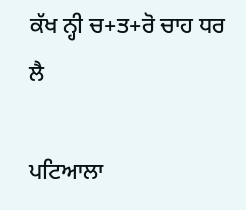ਕੱਖ ਨ੍ਹੀ ਚ+ਤ+ਰੋ ਚਾਹ ਧਰ ਲੈ

ਪਟਿਆਲਾ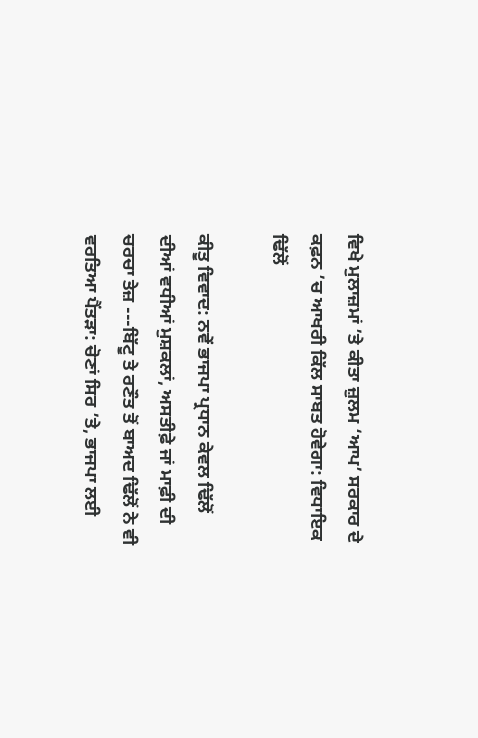ਵਿਖੇ ਮੁਲਾਜ਼ਮਾਂ ’ਤੇ ਕੀਤਾ ਜ਼ੁਲਮ ‘ਆਪ’ ਸਰਕਾਰ ਦੇ ਕਫ਼ਨ ’ਚ ਆਖਰੀ ਕਿੱਲ ਸਾਬਤ ਹੋਵੇਗਾ: ਵਿਧਾਇਕ ਢਿੱਲੋਂ

ਕੀਤੂ ਵਿਵਾਦ: ਨਵੇਂ ਭਾਜਪਾ ਪ੍ਰਧਾਨ ਕੇਵਲ ਢਿੱਲੋਂ ਦੀਆਂ ਵਧੀਆਂ ਮੁਸ਼ਕਲਾਂ, ਅਸਤੀਫ਼ੇ ਜਾਂ ਮਾਫ਼ੀ ਦੀ ਚਰਚਾ ਤੇਜ਼ ---ਬਿੱਟੂ ਤੇ ਰਣੌਤ ਤੋਂ ਬਾਅਦ ਢਿੱਲੋਂ ਨੇ ਵੀ ਵਰਤਿਆ ਪੈਂਤੜਾ: ਚੋਣਾਂ ਸਿਰ ’ਤੇ, ਭਾਜਪਾ ਲਈ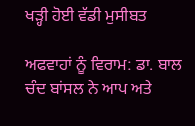ਖੜ੍ਹੀ ਹੋਈ ਵੱਡੀ ਮੁਸੀਬਤ

ਅਫਵਾਹਾਂ ਨੂੰ ਵਿਰਾਮ: ਡਾ. ਬਾਲ ਚੰਦ ਬਾਂਸਲ ਨੇ ਆਪ ਅਤੇ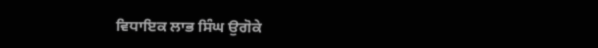ਵਿਧਾਇਕ ਲਾਭ ਸਿੰਘ ਉਗੋਕੇ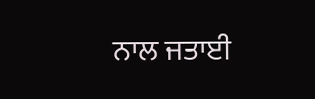ਨਾਲ ਜਤਾਈ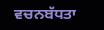ਵਚਨਬੱਧਤਾ